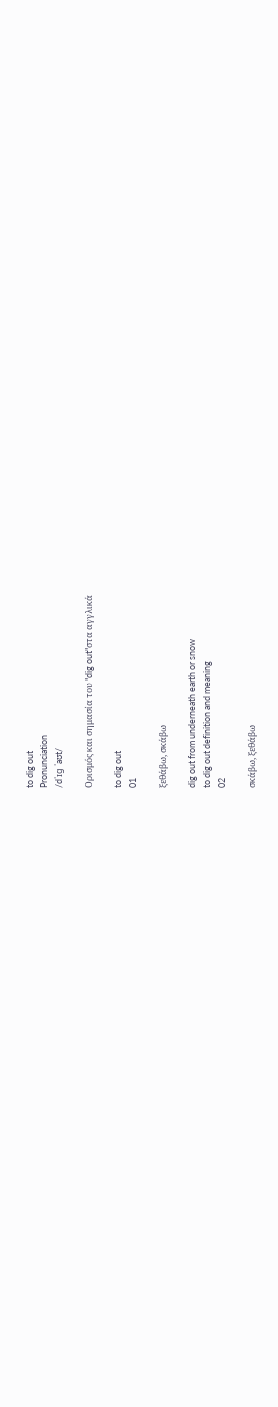to dig out
Pronunciation
/dˈɪɡ ˈaʊt/

Ορισμός και σημασία του "dig out"στα αγγλικά

to dig out
01

ξεθάβω, σκάβω

dig out from underneath earth or snow
to dig out definition and meaning
02

σκάβω, ξεθάβω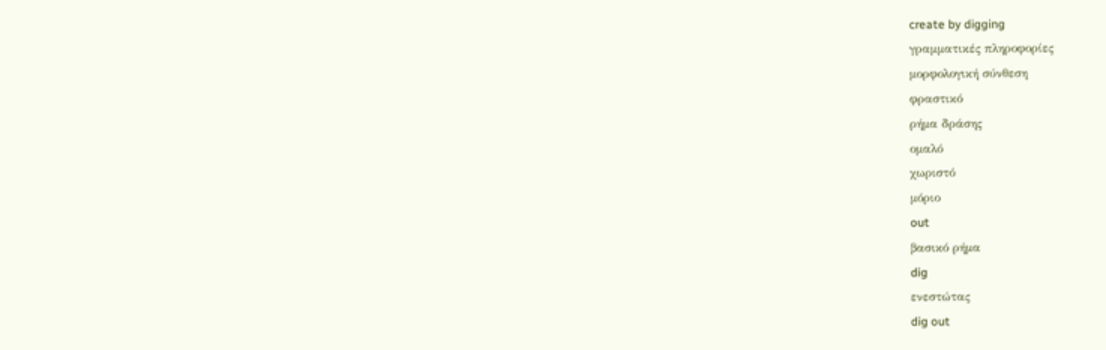create by digging
γραμματικές πληροφορίες
μορφολογική σύνθεση
φραστικό
ρήμα δράσης
ομαλό
χωριστό
μόριο
out
βασικό ρήμα
dig
ενεστώτας
dig out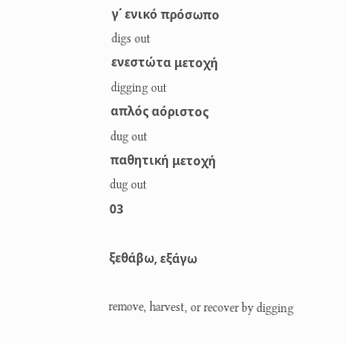γ΄ ενικό πρόσωπο
digs out
ενεστώτα μετοχή
digging out
απλός αόριστος
dug out
παθητική μετοχή
dug out
03

ξεθάβω, εξάγω

remove, harvest, or recover by digging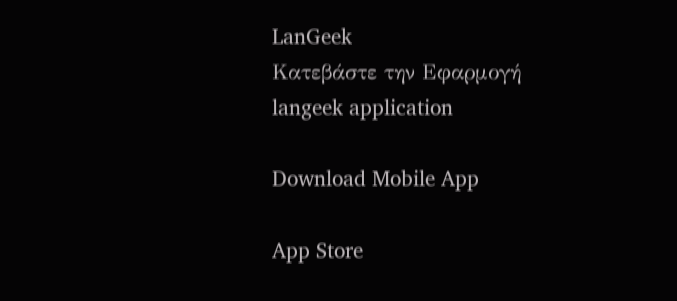LanGeek
Κατεβάστε την Εφαρμογή
langeek application

Download Mobile App

App Store